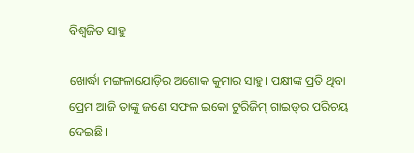ବିଶ୍ଵଜିତ ସାହୁ

ଖୋର୍ଦ୍ଧା ମଙ୍ଗଳାଯୋଡ଼ିର ଅଶୋକ କୁମାର ସାହୁ। ପକ୍ଷୀଙ୍କ ପ୍ରତି ଥିବା ପ୍ରେମ ଆଜି ତାଙ୍କୁ ଜଣେ ସଫଳ ଇକୋ ଟୁରିଜିମ୍ ଗାଇଡ୍‌ର ପରିଚୟ ଦେଇଛି।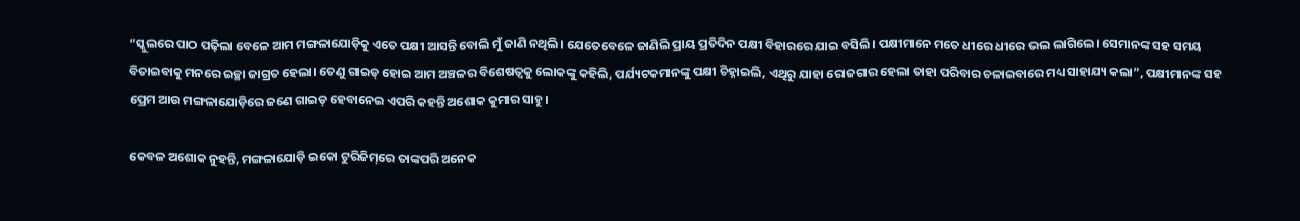“ସ୍କୁଲରେ ପାଠ ପଢ଼ିଲା ବେଳେ ଆମ ମଙ୍ଗଳାଯୋଡ଼ିକୁ ଏତେ ପକ୍ଷୀ ଆସନ୍ତି ବୋଲି ମୁଁ ଜାଣି ନଥିଲି। ଯେତେବେଳେ ଜାଣିଲି ପ୍ରାୟ ପ୍ରତିଦିନ ପକ୍ଷୀ ବିହାରରେ ଯାଇ ବସିଲି। ପକ୍ଷୀମାନେ ମତେ ଧୀରେ ଧୀରେ ଭଲ ଲାଗିଲେ। ସେମାନଙ୍କ ସହ ସମୟ ବିତାଇବାକୁ ମନରେ ଇଚ୍ଛା ଜାଗ୍ରତ ହେଲା। ତେଣୁ ଗାଇଡ୍ ହୋଇ ଆମ ଅଞ୍ଚଳର ବିଶେଷତ୍ଵକୁ ଲୋକଙ୍କୁ କହିଲି, ପର୍ଯ୍ୟଟକମାନଙ୍କୁ ପକ୍ଷୀ ଚିହ୍ନାଇଲି, ଏଥିରୁ ଯାହା ରୋଜଗାର ହେଲା ତାହା ପରିବାର ଚଳାଇବାରେ ମଧ୍ୟ ସାହାଯ୍ୟ କଲା”, ପକ୍ଷୀମାନଙ୍କ ସହ ପ୍ରେମ ଆଉ ମଙ୍ଗଳାଯୋଡ଼ିରେ ଜଣେ ଗାଇଡ୍ ହେବାନେଇ ଏପରି କହନ୍ତି ଅଶୋକ କୁମାର ସାହୁ।

କେବଳ ଅଶୋକ ନୁହନ୍ତି, ମଙ୍ଗଳାଯୋଡ଼ି ଇକୋ ଟୁରିଜିମ୍‌ରେ ତାଙ୍କପରି ଅନେକ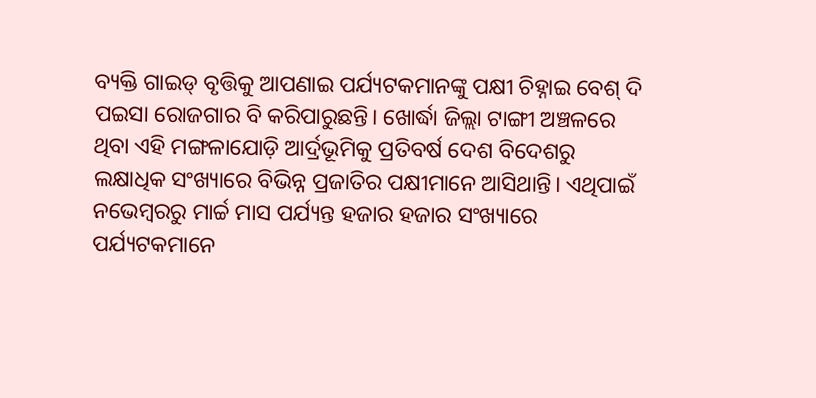ବ୍ୟକ୍ତି ଗାଇଡ୍ ବୃତ୍ତିକୁ ଆପଣାଇ ପର୍ଯ୍ୟଟକମାନଙ୍କୁ ପକ୍ଷୀ ଚିହ୍ନାଇ ବେଶ୍ ଦି ପଇସା ରୋଜଗାର ବି କରିପାରୁଛନ୍ତି। ଖୋର୍ଦ୍ଧା ଜିଲ୍ଲା ଟାଙ୍ଗୀ ଅଞ୍ଚଳରେ ଥିବା ଏହି ମଙ୍ଗଳାଯୋଡ଼ି ଆର୍ଦ୍ରଭୂମିକୁ ପ୍ରତିବର୍ଷ ଦେଶ ବିଦେଶରୁ ଲକ୍ଷାଧିକ ସଂଖ୍ୟାରେ ବିଭିନ୍ନ ପ୍ରଜାତିର ପକ୍ଷୀମାନେ ଆସିଥାନ୍ତି। ଏଥିପାଇଁ ନଭେମ୍ଵରରୁ ମାର୍ଚ୍ଚ ମାସ ପର୍ଯ୍ୟନ୍ତ ହଜାର ହଜାର ସଂଖ୍ୟାରେ ପର୍ଯ୍ୟଟକମାନେ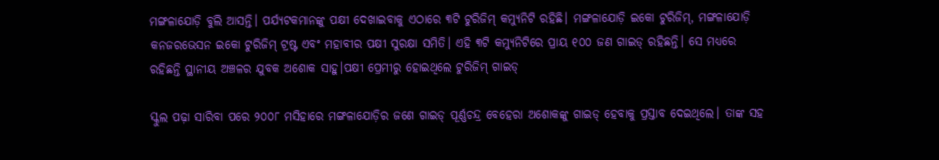ମଙ୍ଗଳାଯୋଡ଼ି ବୁଲି ଆସନ୍ତି। ପର୍ଯ୍ୟଟକମାନଙ୍କୁ ପକ୍ଷୀ ଦେଖାଇବାକୁ ଏଠାରେ ୩ଟି ଟୁରିଜିମ୍ କମ୍ୟୁନିଟି ରହିଛି। ମଙ୍ଗଳାଯୋଡ଼ି ଇକୋ ଟୁରିଜିମ୍, ମଙ୍ଗଳାଯୋଡ଼ି କନଜରଭେସନ ଇକୋ ଟୁରିଜିମ୍ ଟ୍ରଷ୍ଟ ଏବଂ ମହାବୀର ପକ୍ଷୀ ସୁରକ୍ଷା ସମିତି। ଏହି ୩ଟି କମ୍ୟୁନିଟିରେ ପ୍ରାୟ ୧୦୦ ଜଣ ଗାଇଡ୍‌ ରହିଛନ୍ତି। ସେ ମଧ୍ୟରେ ରହିଛନ୍ତି ସ୍ଥାନୀୟ ଅଞ୍ଚଳର ଯୁବକ ଅଶୋକ ସାହୁ।ପକ୍ଷୀ ପ୍ରେମୀରୁ ହୋଇଥିଲେ ଟୁରିଜିମ୍ ଗାଇଡ୍

ସ୍କୁଲ ପଢ଼ା ସାରିବା ପରେ ୨୦୦୮ ମସିହାରେ ମଙ୍ଗଳାଯୋଡ଼ିର ଜଣେ ଗାଇଡ୍ ପୂର୍ଣ୍ଣଚନ୍ଦ୍ର ବେହେରା ଅଶୋକଙ୍କୁ ଗାଇଡ୍ ହେବାକୁ ପ୍ରସ୍ତାବ ଦେଇଥିଲେ। ତାଙ୍କ ସହ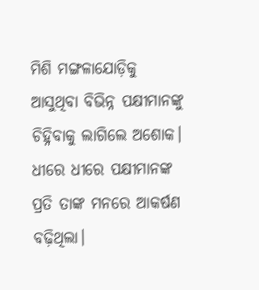ମିଶି ମଙ୍ଗଳାଯୋଡ଼ିକୁ ଆସୁଥିବା ବିଭିନ୍ନ ପକ୍ଷୀମାନଙ୍କୁ ଚିହ୍ନିବାକୁ ଲାଗିଲେ ଅଶୋକ। ଧୀରେ ଧୀରେ ପକ୍ଷୀମାନଙ୍କ ପ୍ରତି ତାଙ୍କ ମନରେ ଆକର୍ଷଣ ବଢ଼ିଥିଲା।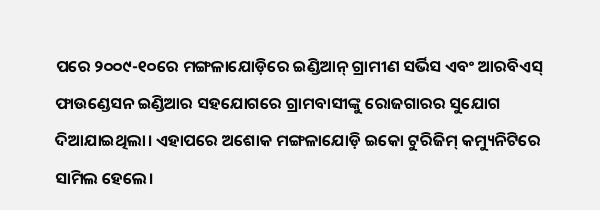ପରେ ୨୦୦୯-୧୦ରେ ମଙ୍ଗଳାଯୋଡ଼ିରେ ଇଣ୍ଡିଆନ୍ ଗ୍ରାମୀଣ ସର୍ଭିସ ଏବଂ ଆରବିଏସ୍ ଫାଉଣ୍ଡେସନ ଇଣ୍ଡିଆର ସହଯୋଗରେ ଗ୍ରାମବାସୀଙ୍କୁ ରୋଜଗାରର ସୁଯୋଗ ଦିଆଯାଇଥିଲା। ଏହାପରେ ଅଶୋକ ମଙ୍ଗଳାଯୋଡ଼ି ଇକୋ ଟୁରିଜିମ୍ କମ୍ୟୁନିଟିରେ ସାମିଲ ହେଲେ।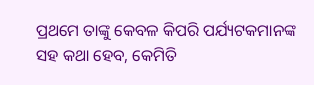ପ୍ରଥମେ ତାଙ୍କୁ କେବଳ କିପରି ପର୍ଯ୍ୟଟକମାନଙ୍କ ସହ କଥା ହେବ, କେମିତି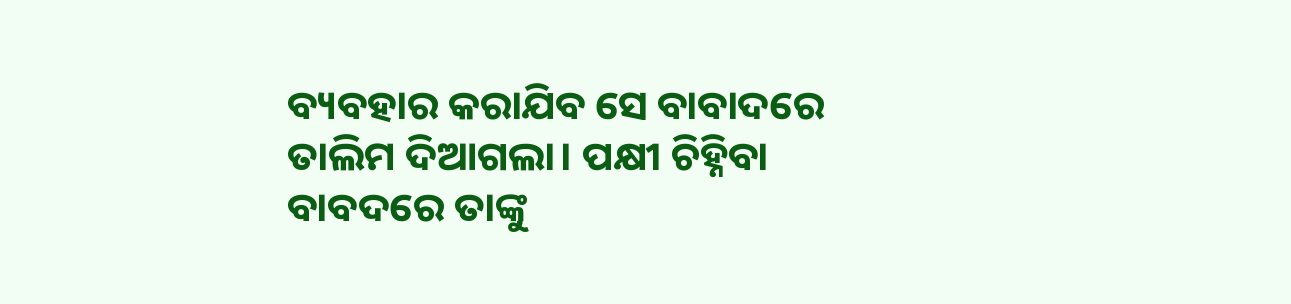ବ୍ୟବହାର କରାଯିବ ସେ ବାବାଦରେ ତାଲିମ ଦିଆଗଲା। ପକ୍ଷୀ ଚିହ୍ନିବା ବାବଦରେ ତାଙ୍କୁ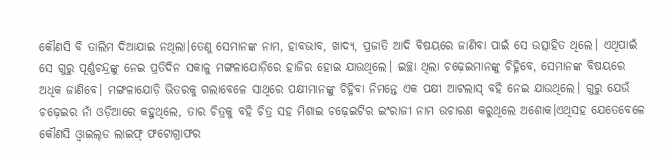କୌଣସି ବି ତାଲିମ ଦିଆଯାଇ ନଥିଲା।ତେଣୁ ସେମାନଙ୍କ ନାମ, ହାବଭାବ, ଖାଦ୍ୟ, ପ୍ରଜାତି ଆଦି ବିଷୟରେ ଜାଣିବା ପାଇଁ ସେ ଉତ୍ସାହିତ ଥିଲେ। ଏଥିପାଇଁ ସେ ଗୁରୁ ପୂର୍ଣ୍ଣଚନ୍ଦ୍ରଙ୍କୁ ନେଇ ପ୍ରତିଦିନ ସକାଳୁ ମଙ୍ଗଳାଯୋଡ଼ିରେ ହାଜିର ହୋଇ ଯାଉଥିଲେ। ଇଚ୍ଛା ଥିଲା ଚଢ଼େଇମାନଙ୍କୁ ଚିହ୍ନିବେ, ସେମାନଙ୍କ ବିଷୟରେ ଅଧିକ ଜାଣିବେ। ମଙ୍ଗଳାଯୋଡ଼ି ଭିତରକୁ ଗଲାବେଳେ ସାଥିରେ ପକ୍ଷୀମାନଙ୍କୁ ଚିହ୍ନିବା ନିମନ୍ତେ ଏକ ପକ୍ଷୀ ଆଟଲାସ୍ ବହି ନେଇ ଯାଉଥିଲେ। ଗୁରୁ ଯେଉଁ ଚଢ଼େଇର ନାଁ ଓଡ଼ିଆରେ କହୁଥିଲେ, ତାର ଚିତ୍ରକୁ ବହି ଚିତ୍ର ସହ ମିଶାଇ ଚଢ଼େଇଟିର ଇଂରାଜୀ ନାମ ଉଚାରଣ କରୁଥିଲେ ଅଶୋକ।ଏଥିସହ ଯେତେବେଳେ କୌଣସି ଓ୍ଵାଇଲ୍‌ଡ ଲାଇଫ୍ ଫଟୋଗ୍ରାଫର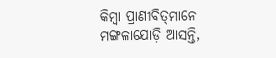କିମ୍ଵା ପ୍ରାଣୀବିତ୍‌ମାନେ ମଙ୍ଗଳାଯୋଡ଼ି ଆସନ୍ତି,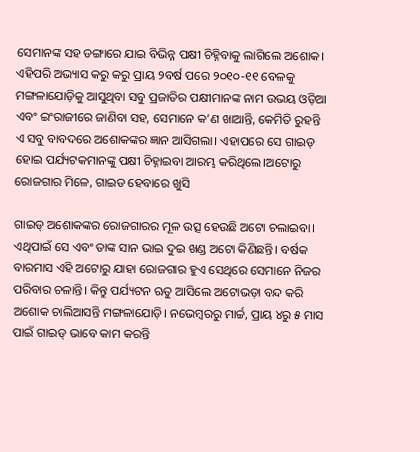ସେମାନଙ୍କ ସହ ଡଙ୍ଗାରେ ଯାଇ ବିଭିନ୍ନ ପକ୍ଷୀ ଚିହ୍ନିବାକୁ ଲାଗିଲେ ଅଶୋକ। ଏହିପରି ଅଭ୍ୟାସ କରୁ କରୁ ପ୍ରାୟ ୨ବର୍ଷ ପରେ ୨୦୧୦-୧୧ ବେଳକୁ ମଙ୍ଗଳାଯୋଡ଼ିକୁ ଆସୁଥିବା ସବୁ ପ୍ରଜାତିର ପକ୍ଷୀମାନଙ୍କ ନାମ ଉଭୟ ଓଡ଼ିଆ ଏବଂ ଇଂରାଜୀରେ ଜାଣିବା ସହ, ସେମାନେ କ’ଣ ଖାଆନ୍ତି, କେମିତି ରୁହନ୍ତି ଏ ସବୁ ବାବଦରେ ଅଶୋକଙ୍କର ଜ୍ଞାନ ଆସିଗଲା। ଏହାପରେ ସେ ଗାଇଡ୍ ହୋଇ ପର୍ଯ୍ୟଟକମାନଙ୍କୁ ପକ୍ଷୀ ଚିହ୍ନାଇବା ଆରମ୍ଭ କରିଥିଲେ।ଅଟୋରୁ ରୋଜଗାର ମିଳେ, ଗାଇଡ ହେବାରେ ଖୁସି

ଗାଇଡ୍ ଅଶୋକଙ୍କର ରୋଜଗାରର ମୂଳ ଉତ୍ସ ହେଉଛି ଅଟୋ ଚଲାଇବା। ଏଥିପାଇଁ ସେ ଏବଂ ତାଙ୍କ ସାନ ଭାଇ ଦୁଇ ଖଣ୍ଡ ଅଟୋ କିଣିଛନ୍ତି। ବର୍ଷକ ବାରମାସ ଏହି ଅଟୋରୁ ଯାହା ରୋଜଗାର ହୁଏ ସେଥିରେ ସେମାନେ ନିଜର ପରିବାର ଚଳାନ୍ତି। କିନ୍ତୁ ପର୍ଯ୍ୟଟନ ଋତୁ ଆସିଲେ ଅଟୋଭଡ଼ା ବନ୍ଦ କରି ଅଶୋକ ଚାଲିଆସନ୍ତି ମଙ୍ଗଳାଯୋଡ଼ି। ନଭେମ୍ଵରରୁ ମାର୍ଚ୍ଚ, ପ୍ରାୟ ୪ରୁ ୫ ମାସ ପାଇଁ ଗାଇଡ୍ ଭାବେ କାମ କରନ୍ତି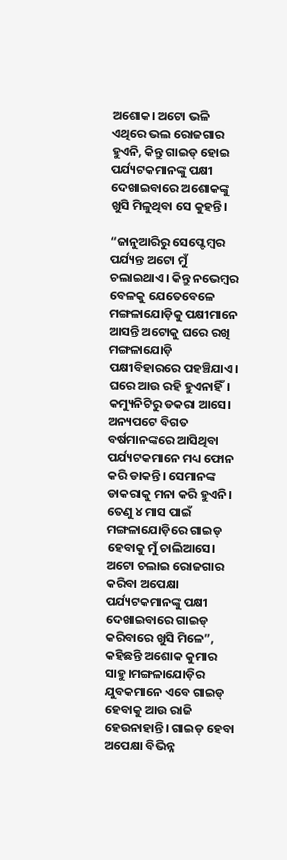ଅଶୋକ। ଅଟୋ ଭଳି ଏଥିରେ ଭଲ ରୋଜଗାର ହୁଏନି, କିନ୍ତୁ ଗାଇଡ୍ ହୋଇ ପର୍ଯ୍ୟଟକମାନଙ୍କୁ ପକ୍ଷୀ ଦେଖାଇବାରେ ଅଶୋକଙ୍କୁ ଖୁସି ମିଳୁଥିବା ସେ କୁହନ୍ତି।

“ଜାନୁଆରିରୁ ସେପ୍ଟେମ୍ଵର ପର୍ଯ୍ୟନ୍ତ ଅଟୋ ମୁଁ ଚଲାଇଥାଏ। କିନ୍ତୁ ନଭେମ୍ଵର ବେଳକୁ ଯେତେବେଳେ ମଙ୍ଗଳାଯୋଡ଼ିକୁ ପକ୍ଷୀମାନେ ଆସନ୍ତି ଅଟୋକୁ ଘରେ ରଖି ମଙ୍ଗଳାଯୋଡ଼ି ପକ୍ଷୀବିହାରରେ ପହଞ୍ଚିଯାଏ। ଘରେ ଆଉ ରହି ହୁଏନାହିଁ। କମ୍ୟୁନିଟିରୁ ଡକରା ଆସେ। ଅନ୍ୟପଟେ ବିଗତ ବର୍ଷମାନଙ୍କରେ ଆସିଥିବା ପର୍ଯ୍ୟଟକମାନେ ମଧ୍ୟ ଫୋନ କରି ଡାକନ୍ତି। ସେମାନଙ୍କ ଡାକରାକୁ ମନା କରି ହୁଏନି। ତେଣୁ ୪ ମାସ ପାଇଁ ମଙ୍ଗଳାଯୋଡ଼ିରେ ଗାଇଡ୍ ହେବାକୁ ମୁଁ ଚାଲିଆସେ। ଅଟୋ ଚଲାଇ ରୋଜଗାର କରିବା ଅପେକ୍ଷା ପର୍ଯ୍ୟଟକମାନଙ୍କୁ ପକ୍ଷୀ ଦେଖାଇବାରେ ଗାଇଡ୍ କରିବାରେ ଖୁସି ମିଳେ”, କହିଛନ୍ତି ଅଶୋକ କୁମାର ସାହୁ।ମଙ୍ଗଳାଯୋଡ଼ିର ଯୁବକମାନେ ଏବେ ଗାଇଡ୍ ହେବାକୁ ଆଉ ରାଜି ହେଉନାହାନ୍ତି। ଗାଇଡ୍ ହେବା ଅପେକ୍ଷା ବିଭିନ୍ନ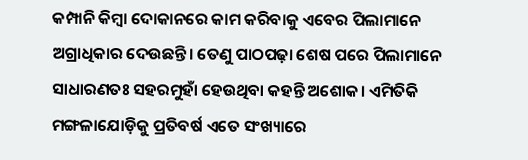କମ୍ପାନି କିମ୍ଵା ଦୋକାନରେ କାମ କରିବାକୁ ଏବେର ପିଲାମାନେ ଅଗ୍ରାଧିକାର ଦେଉଛନ୍ତି। ତେଣୁ ପାଠପଢ଼ା ଶେଷ ପରେ ପିଲାମାନେ ସାଧାରଣତଃ ସହରମୁହାଁ ହେଉଥିବା କହନ୍ତି ଅଶୋକ। ଏମିତିକି ମଙ୍ଗଳାଯୋଡ଼ିକୁ ପ୍ରତିବର୍ଷ ଏତେ ସଂଖ୍ୟାରେ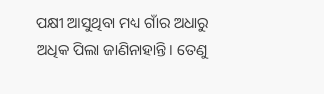ପକ୍ଷୀ ଆସୁଥିବା ମଧ୍ୟ ଗାଁର ଅଧାରୁ ଅଧିକ ପିଲା ଜାଣିନାହାନ୍ତି। ତେଣୁ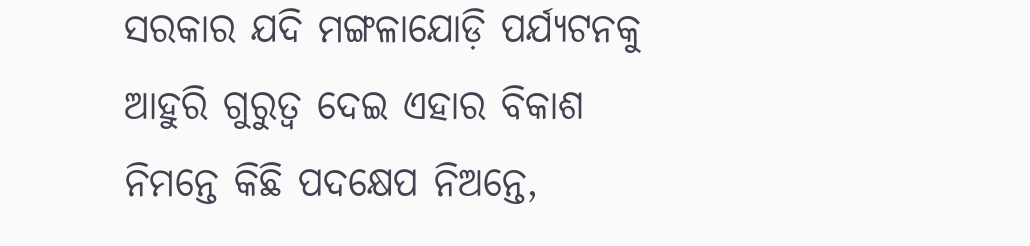ସରକାର ଯଦି ମଙ୍ଗଳାଯୋଡ଼ି ପର୍ଯ୍ୟଟନକୁ ଆହୁରି ଗୁରୁତ୍ଵ ଦେଇ ଏହାର ବିକାଶ ନିମନ୍ତେ କିଛି ପଦକ୍ଷେପ ନିଅନ୍ତେ,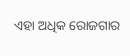ଏହା ଅଧିକ ରୋଜଗାର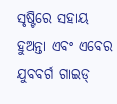ସୃଷ୍ଟିରେ ସହାୟ ହୁଅନ୍ତା ଏବଂ ଏବେର ଯୁବବର୍ଗ ଗାଇଡ୍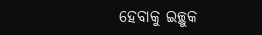ହେବାକୁ ଇଚ୍ଛୁକ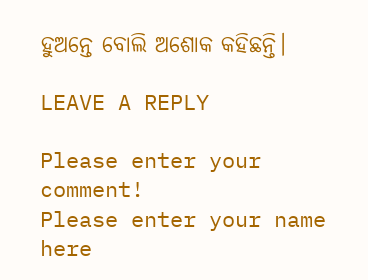ହୁଅନ୍ତେ ବୋଲି ଅଶୋକ କହିଛନ୍ତି।

LEAVE A REPLY

Please enter your comment!
Please enter your name here